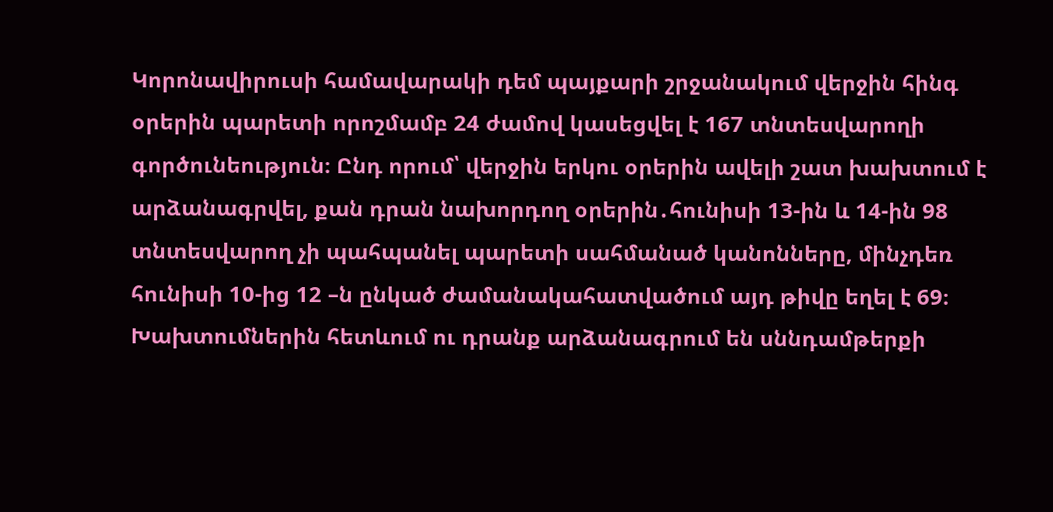Կորոնավիրուսի համավարակի դեմ պայքարի շրջանակում վերջին հինգ օրերին պարետի որոշմամբ 24 ժամով կասեցվել է 167 տնտեսվարողի գործունեություն։ Ընդ որում՝ վերջին երկու օրերին ավելի շատ խախտում է արձանագրվել, քան դրան նախորդող օրերին․հունիսի 13-ին և 14-ին 98 տնտեսվարող չի պահպանել պարետի սահմանած կանոնները, մինչդեռ հունիսի 10-ից 12 –ն ընկած ժամանակահատվածում այդ թիվը եղել է 69։ Խախտումներին հետևում ու դրանք արձանագրում են սննդամթերքի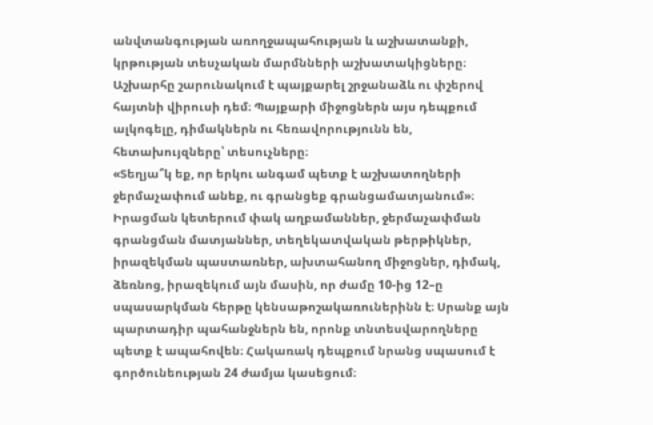անվտանգության առողջապահության և աշխատանքի, կրթության տեսչական մարմնների աշխատակիցները։
Աշխարհը շարունակում է պայքարել շրջանաձև ու փշերով հայտնի վիրուսի դեմ։ Պայքարի միջոցներն այս դեպքում ալկոգելը, դիմակներն ու հեռավորությունն են, հետախույզները՝ տեսուչները։
«Տեղյա՞կ եք, որ երկու անգամ պետք է աշխատողների ջերմաչափում անեք, ու գրանցեք գրանցամատյանում»։
Իրացման կետերում փակ աղբամաններ, ջերմաչափման գրանցման մատյաններ, տեղեկատվական թերթիկներ, իրազեկման պաստառներ, ախտահանող միջոցներ, դիմակ, ձեռնոց, իրազեկում այն մասին, որ ժամը 10-ից 12–ը սպասարկման հերթը կենսաթոշակառուներինն է։ Սրանք այն պարտադիր պահանջներն են, որոնք տնտեսվարողները պետք է ապահովեն։ Հակառակ դեպքում նրանց սպասում է գործունեության 24 ժամյա կասեցում։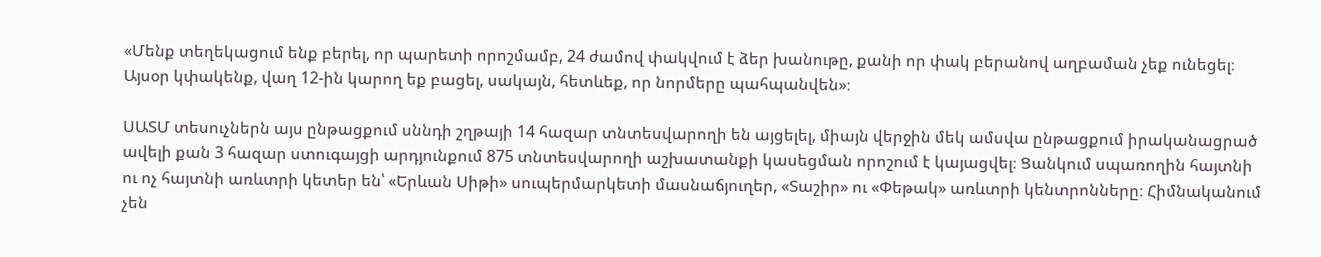«Մենք տեղեկացում ենք բերել, որ պարետի որոշմամբ, 24 ժամով փակվում է ձեր խանութը, քանի որ փակ բերանով աղբաման չեք ունեցել։ Այսօր կփակենք, վաղ 12-ին կարող եք բացել, սակայն, հետևեք, որ նորմերը պահպանվեն»։

ՍԱՏՄ տեսուչներն այս ընթացքում սննդի շղթայի 14 հազար տնտեսվարողի են այցելել, միայն վերջին մեկ ամսվա ընթացքում իրականացրած ավելի քան 3 հազար ստուգայցի արդյունքում 875 տնտեսվարողի աշխատանքի կասեցման որոշում է կայացվել։ Ցանկում սպառողին հայտնի ու ոչ հայտնի առևտրի կետեր են՝ «Երևան Սիթի» սուպերմարկետի մասնաճյուղեր, «Տաշիր» ու «Փեթակ» առևտրի կենտրոնները։ Հիմնականում չեն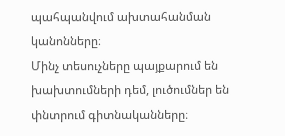պահպանվում ախտահանման կանոնները։
Մինչ տեսուչները պայքարում են խախտումների դեմ, լուծումներ են փնտրում գիտնականները։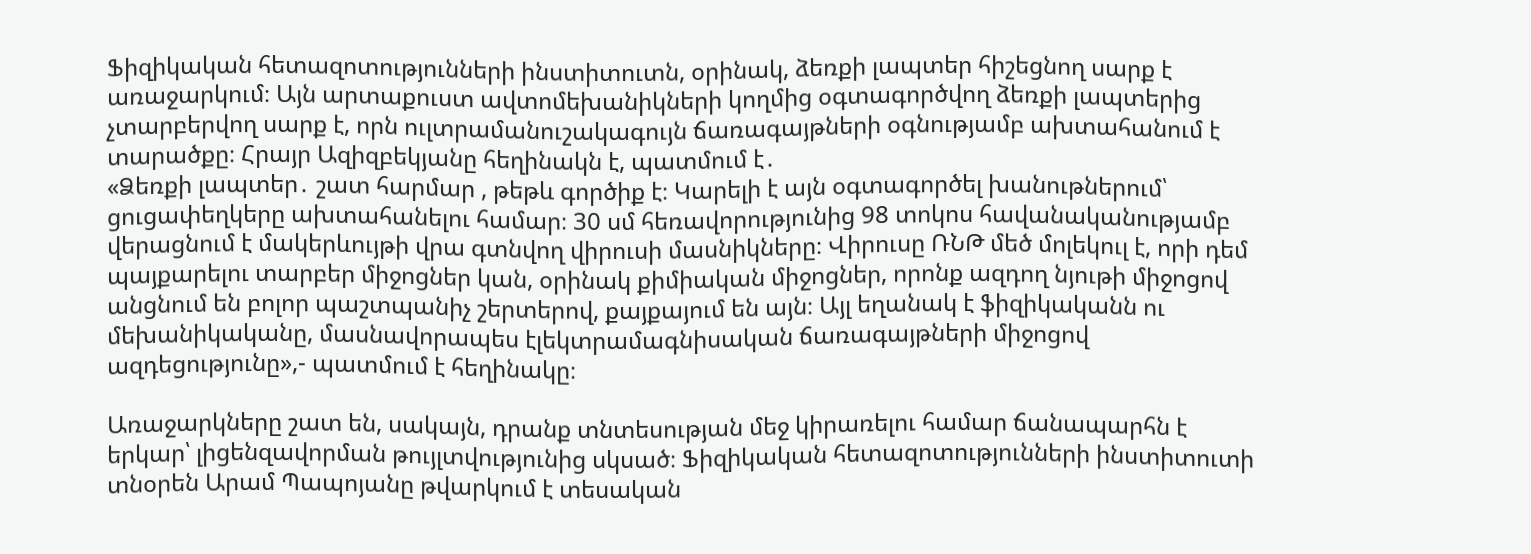Ֆիզիկական հետազոտությունների ինստիտուտն, օրինակ, ձեռքի լապտեր հիշեցնող սարք է առաջարկում։ Այն արտաքուստ ավտոմեխանիկների կողմից օգտագործվող ձեռքի լապտերից չտարբերվող սարք է, որն ուլտրամանուշակագույն ճառագայթների օգնությամբ ախտահանում է տարածքը։ Հրայր Ազիզբեկյանը հեղինակն է, պատմում է․
«Ձեռքի լապտեր․ շատ հարմար , թեթև գործիք է։ Կարելի է այն օգտագործել խանութներում՝ ցուցափեղկերը ախտահանելու համար։ 30 սմ հեռավորությունից 98 տոկոս հավանականությամբ վերացնում է մակերևույթի վրա գտնվող վիրուսի մասնիկները։ Վիրուսը ՌՆԹ մեծ մոլեկուլ է, որի դեմ պայքարելու տարբեր միջոցներ կան, օրինակ քիմիական միջոցներ, որոնք ազդող նյութի միջոցով անցնում են բոլոր պաշտպանիչ շերտերով, քայքայում են այն։ Այլ եղանակ է ֆիզիկականն ու մեխանիկականը, մասնավորապես էլեկտրամագնիսական ճառագայթների միջոցով ազդեցությունը»,- պատմում է հեղինակը։

Առաջարկները շատ են, սակայն, դրանք տնտեսության մեջ կիրառելու համար ճանապարհն է երկար՝ լիցենզավորման թույլտվությունից սկսած։ Ֆիզիկական հետազոտությունների ինստիտուտի տնօրեն Արամ Պապոյանը թվարկում է տեսական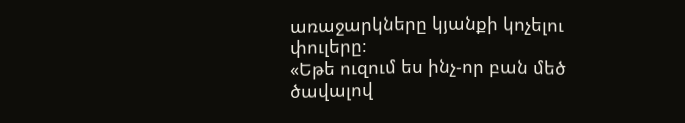առաջարկները կյանքի կոչելու փուլերը։
«Եթե ուզում ես ինչ-որ բան մեծ ծավալով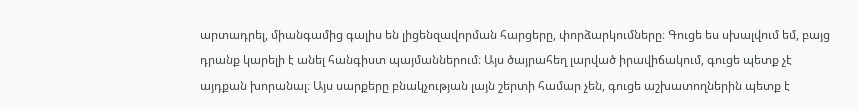արտադրել, միանգամից գալիս են լիցենզավորման հարցերը, փորձարկումները։ Գուցե ես սխալվում եմ, բայց դրանք կարելի է անել հանգիստ պայմաններում։ Այս ծայրահեղ լարված իրավիճակում, գուցե պետք չէ այդքան խորանալ։ Այս սարքերը բնակչության լայն շերտի համար չեն, գուցե աշխատողներին պետք է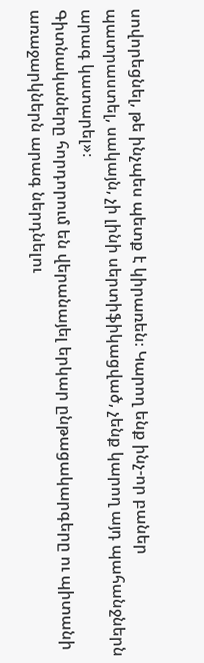սովորեցնել, թե ինչպես պետք է կիրառեն։ Կարող ենք ինչ-որ բաներ պատրաստել, սակայն, չի լինի սերտիֆիկացված, չենք կարող այդ պահանջներն արագ կատարել»։
Գիտնակաները հորդորում են վերանայել երկար ընթացակարգերը ու պիտանի առաջարկներն արագ ներդնելու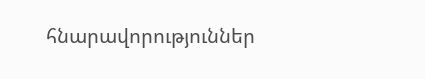հնարավորություններ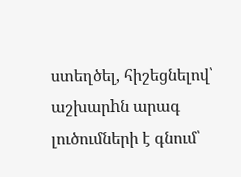ստեղծել, հիշեցնելով՝ աշխարhն արագ լուծումների է գնում՝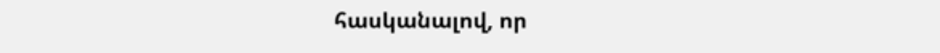հասկանալով, որ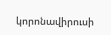կորոնավիրուսի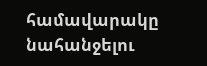համավարակը նահանջելու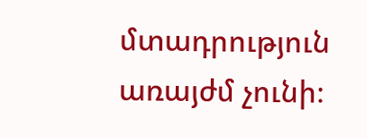մտադրություն առայժմ չունի։